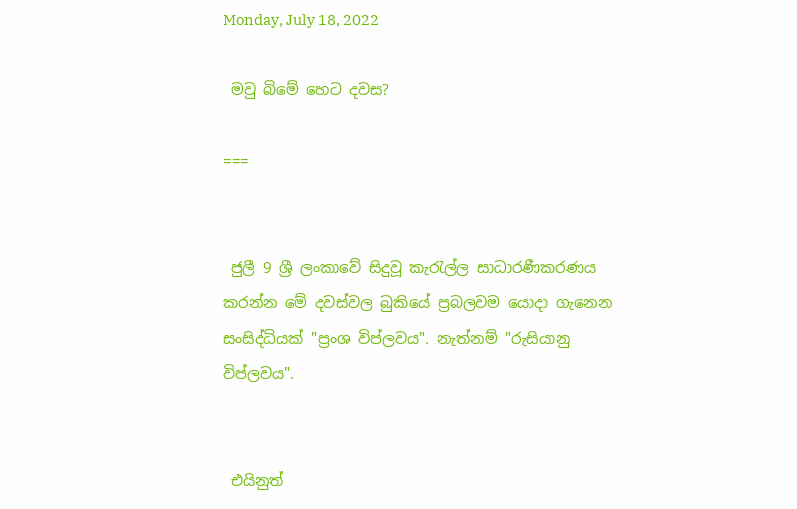Monday, July 18, 2022

 මවු බිමේ හෙට දවස?

===


 ජුලී 9 ශ්‍රී ලංකාවේ සිදුවූ කැරැල්ල සාධාරණීකරණය කරන්න මේ දවස්වල බුකියේ ප්‍රබලවම යොදා ගැනෙන සංසිද්ධියක් "ප්‍රංශ විප්ලවය". නැත්නම් "රුසියානු විප්ලවය".


 එයිනුත්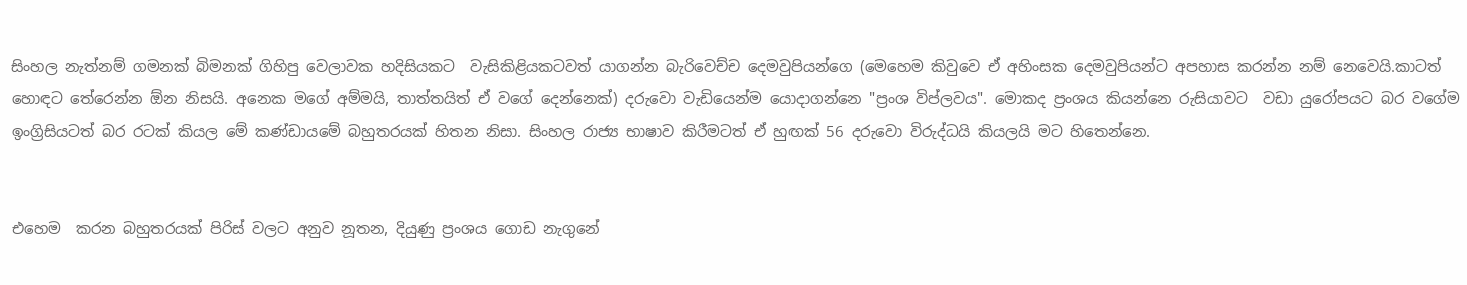සිංහල නැත්නම් ගමනක් බිමනක් ගිහිපු වෙලාවක හදිසියකට  වැසිකිළියකටවත් යාගන්න බැරිවෙච්ච දෙමවුපියන්ගෙ (මෙහෙම කිවුවෙ ඒ අහිංසක දෙමවුපියන්ට අපහාස කරන්න නම් නෙවෙයි.කාටත් හොඳට තේරෙන්න ඕන නිසයි. අනෙක මගේ අම්මයි, තාත්තයිත් ඒ වගේ දෙන්නෙක්) දරුවො වැඩියෙන්ම යොදාගන්නෙ "ප්‍රංශ විප්ලවය". මොකද ප්‍රංශය කියන්නෙ රුසියාවට  වඩා යුරෝපයට බර වගේම ඉංග්‍රිසියටත් බර රටක් කියල මේ කණ්ඩායමේ බහුතරයක් හිතන නිසා. සිංහල රාජ්‍ය භාෂාව කිරීමටත් ඒ හුඟක් 56 දරුවො විරුද්ධයි කියලයි මට හිතෙන්නෙ.


එහෙම  කරන බහුතරයක් පිරිස් වලට අනුව නූතන, දියුණු ප්‍රංශය ගොඩ නැගුනේ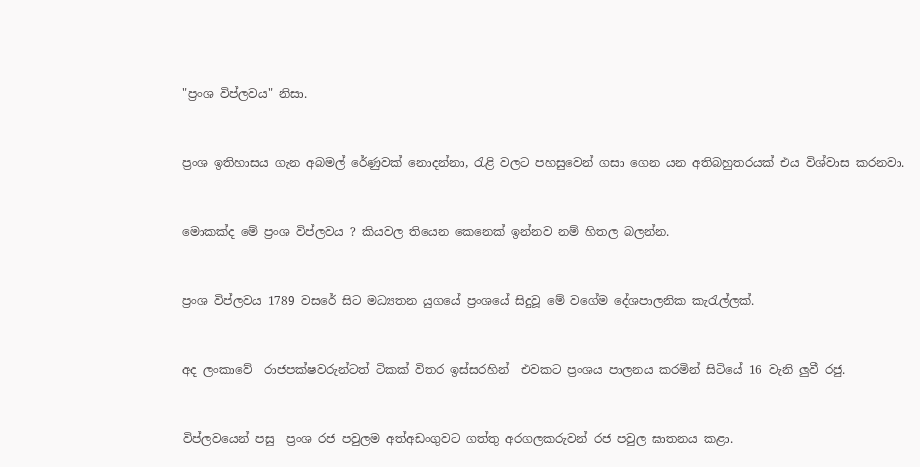"ප්‍රංශ විප්ලවය" නිසා.


ප්‍රංශ ඉතිහාසය ගැන අබමල් රේණුවක් නොදන්නා, රැළි වලට පහසුවෙන් ගසා ගෙන යන අතිබහුතරයක් එය විශ්වාස කරනවා.


මොකක්ද මේ ප්‍රංශ විප්ලවය ? කියවල තියෙන කෙනෙක් ඉන්නව නම් හිතල බලන්න.


ප්‍රංශ විප්ලවය 1789 වසරේ සිට මධ්‍යතන යුගයේ ප්‍රංශයේ සිදුවූ මේ වගේම දේශපාලනික කැරැල්ලක්.


අද ලංකාවේ  රාජපක්ෂවරුන්ටත් ටිකක් විතර ඉස්සරහින්  එවකට ප්‍රංශය පාලනය කරමින් සිටියේ 16 වැනි ලුවී රජු.


විප්ලවයෙන් පසු  ප්‍රංශ රජ පවුලම අත්අඩංගුවට ගත්තු අරගලකරුවන් රජ පවුල ඝාතනය කළා.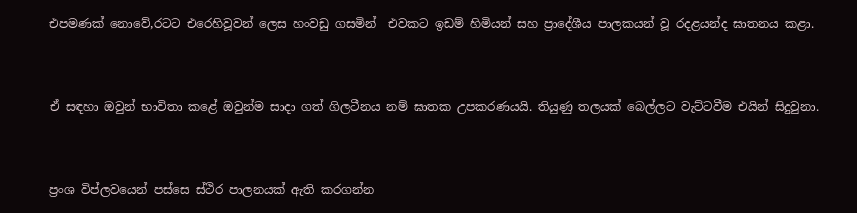එපමණක් නොවේ,රටට එරෙහිවූවන් ලෙස හංවඩු ගසමින්  එවකට ඉඩම් හිමියන් සහ ප්‍රාදේශීය පාලකයන් වූ රදළයන්ද ඝාතනය කළා.


ඒ සඳහා ඔවුන් භාවිතා කළේ ඔවුන්ම සාදා ගත් ගිලටීනය නම් ඝාතක උපකරණයයි. තියුණු තලයක් බෙල්ලට වැට්ටවීම එයින් සිදුවුනා.


ප්‍රංශ විප්ලවයෙන් පස්සෙ ස්ථිර පාලනයක් ඇති කරගන්න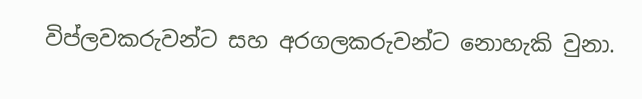විප්ලවකරුවන්ට සහ අරගලකරුවන්ට නොහැකි වුනා.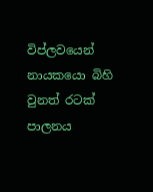විප්ලවයෙන් නායකයො බිහි වුනත් රටක් පාලනය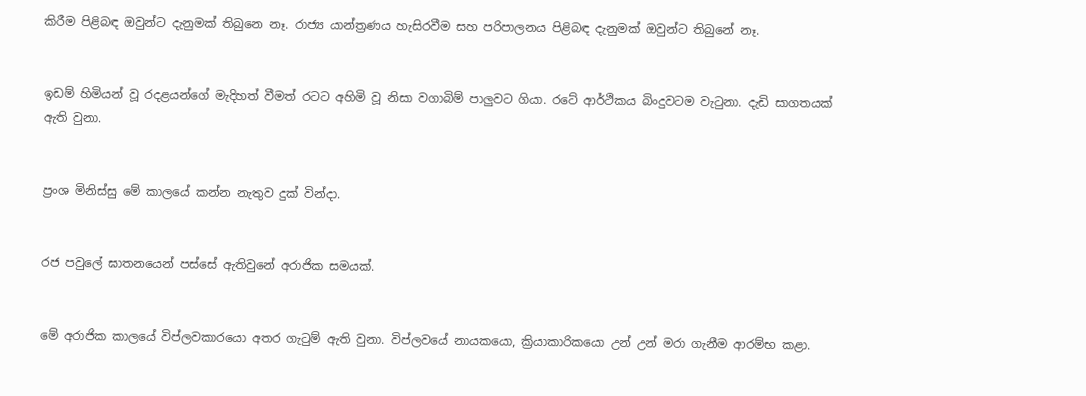කිරීම පිළිබඳ ඔවුන්ට දැනුමක් තිබුනෙ නෑ. රාජ්‍ය යාන්ත්‍රණය හැසිරවීම සහ පරිපාලනය පිළිබඳ දැනුමක් ඔවුන්ට තිබුනේ නෑ.


ඉඩම් හිමියන් වූ රදළයන්ගේ මැදිහත් වීමත් රටට අහිමි වූ නිසා වගාබිම් පාලුවට ගියා. රටේ ආර්ථිකය බිංදුවටම වැටුනා. දැඩි සාගතයක් ඇති වුනා.


ප්‍රංශ මිනිස්සු මේ කාලයේ කන්න නැතුව දුක් වින්දා.


රජ පවුලේ ඝාතනයෙන් පස්සේ ඇතිවුනේ අරාජික සමයක්.


මේ අරාජික කාලයේ විප්ලවකාරයො අතර ගැටුම් ඇති වුනා. විප්ලවයේ නායකයො, ක්‍රියාකාරිකයො උන් උන් මරා ගැනීම ආරම්භ කළා.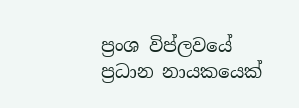ප්‍රංශ විප්ලවයේ ප්‍රධාන නායකයෙක්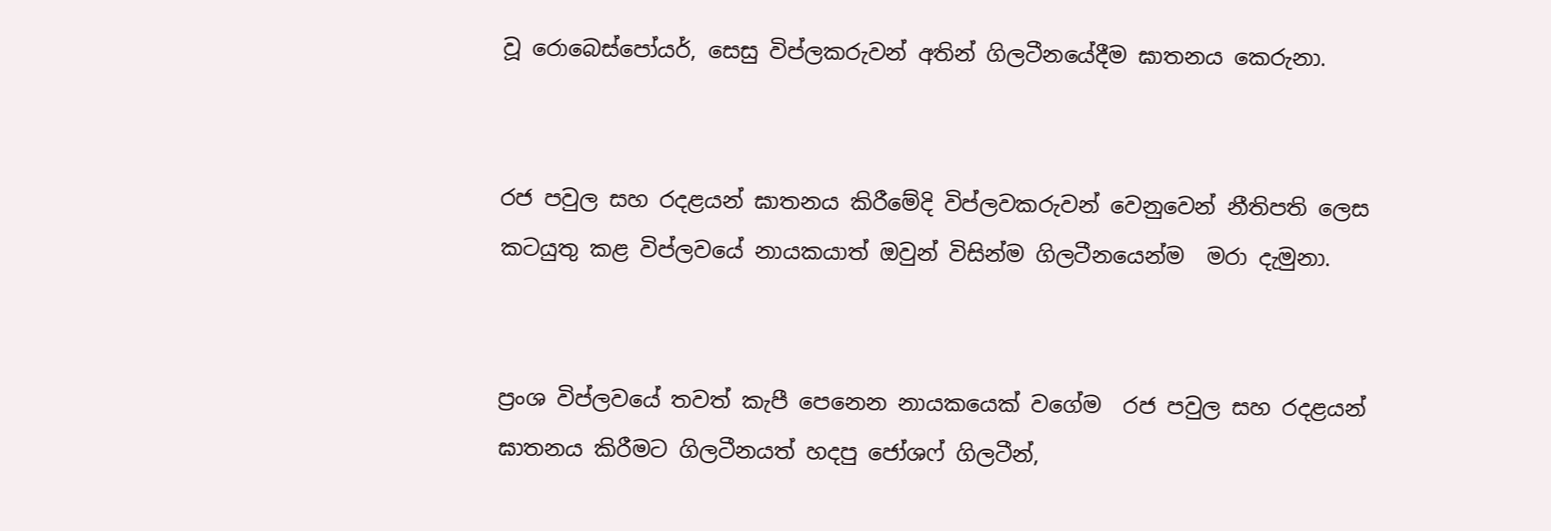වූ රොබෙස්පෝයර්, සෙසු විප්ලකරුවන් අතින් ගිලටීනයේදීම ඝාතනය කෙරුනා.


රජ පවුල සහ රදළයන් ඝාතනය කිරීමේදි විප්ලවකරුවන් වෙනුවෙන් නීතිපති ලෙස කටයුතු කළ විප්ලවයේ නායකයාත් ඔවුන් විසින්ම ගිලටීනයෙන්ම  මරා දැමුනා.


ප්‍රංශ විප්ලවයේ තවත් කැපී පෙනෙන නායකයෙක් වගේම  රජ පවුල සහ රදළයන් ඝාතනය කිරීමට ගිලටීනයත් හදපු ජෝශෆ් ගිලටීන්,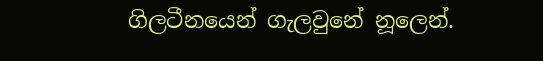ගිලටීනයෙන් ගැලවුනේ නූලෙන්.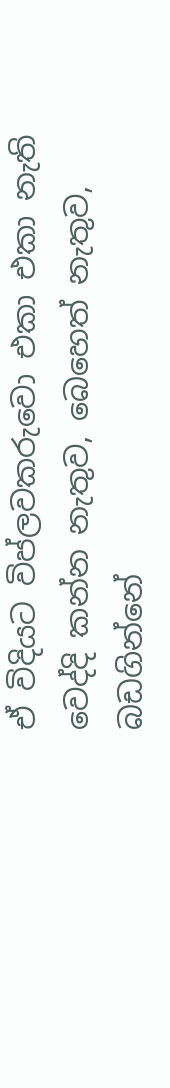ඒ විදියට විප්ලවකරුවො එකා එකා නැති වෙද්දි කන්න නැතුව, බෙහෙත් නැතුව, බඩගින්නේ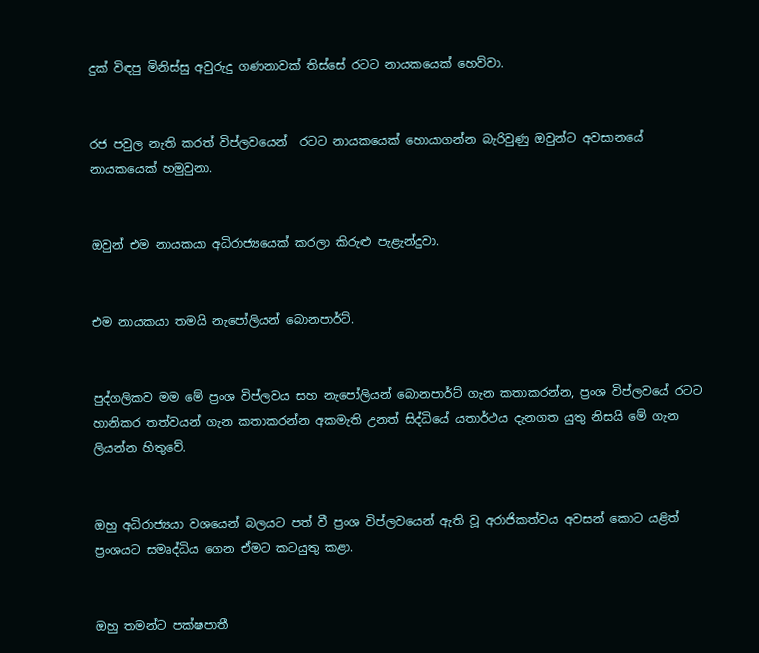දුක් විඳපු මිනිස්සු අවුරුදු ගණනාවක් තිස්සේ රටට නායකයෙක් හෙව්වා.


රජ පවුල නැති කරත් විප්ලවයෙන්  රටට නායකයෙක් හොයාගන්න බැරිවුණු ඔවුන්ට අවසානයේ නායකයෙක් හමුවුනා.


ඔවුන් එම නායකයා අධිරාජ්‍යයෙක් කරලා කිරුළු පැළැන්දුවා.


එම නායකයා තමයි නැපෝලියන් බොනපාර්ට්.


පුද්ගලිකව මම මේ ප්‍රංශ විප්ලවය සහ නැපෝලියන් බොනපාර්ට් ගැන කතාකරන්න, ප්‍රංශ විප්ලවයේ රටට හානිකර තත්වයන් ගැන කතාකරන්න අකමැති උනත් සිද්ධියේ යතාර්ථය දැනගත යුතු නිසයි මේ ගැන ලියන්න හිතුවේ.


ඔහු අධිරාජ්‍යයා වශයෙන් බලයට පත් වී ප්‍රංශ විප්ලවයෙන් ඇති වූ අරාජිකත්වය අවසන් කොට යළිත් ප්‍රංශයට සමෘද්ධිය ගෙන ඒමට කටයුතු කළා.


ඔහු තමන්ට පක්ෂපාතී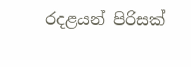රදළයන් පිරිසක්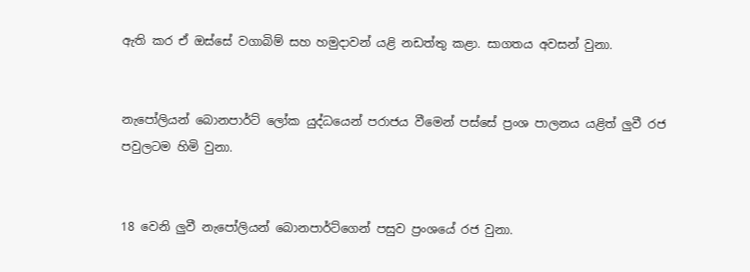ඇති කර ඒ ඔස්සේ වගාබිම් සහ හමුදාවන් යළි නඩත්තු කළා. සාගතය අවසන් වුනා.


නැපෝලියන් බොනපාර්ට් ලෝක යුද්ධයෙන් පරාජය වීමෙන් පස්සේ ප්‍රංශ පාලනය යළිත් ලුවී රජ පවුලටම හිමි වුනා.


18 වෙනි ලුවී නැපෝලියන් බොනපාර්ට්ගෙන් පසුව ප්‍රංශයේ රජ වුනා.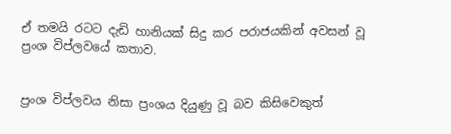ඒ තමයි ‍රටට දැඩි හානියක් සිදු කර පරාජයකින් අවසන් වූ ප්‍රංශ විප්ලවයේ කතාව.


ප්‍රංශ විප්ලවය නිසා ප්‍රංශය දියුණු වූ බව කිසිවෙකුත්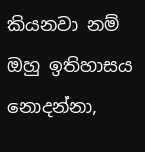කියනවා නම් ඔහු ඉතිහාසය නොදන්නා,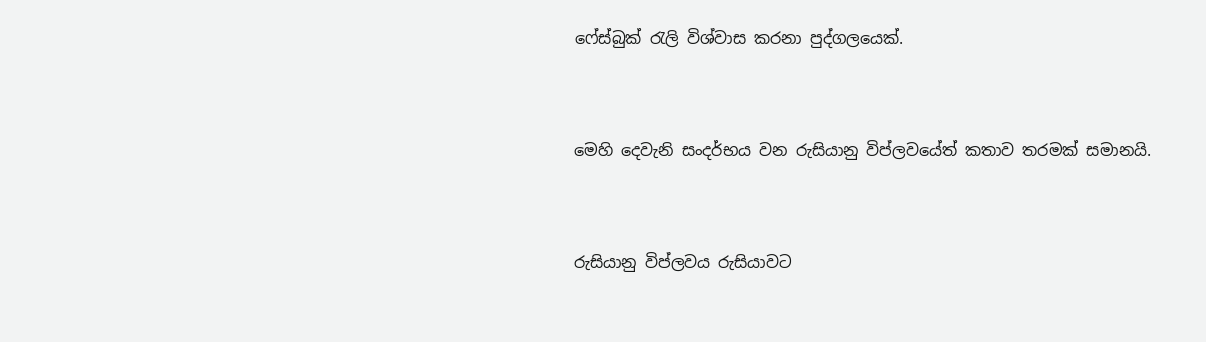ෆේස්බුක් රැලි විශ්වාස කරනා පුද්ගලයෙක්.


මෙහි දෙවැනි සංදර්භය වන රුසියානු විප්ලවයේත් කතාව තරමක් සමානයි.


රුසියානු විප්ලවය රුසියාවට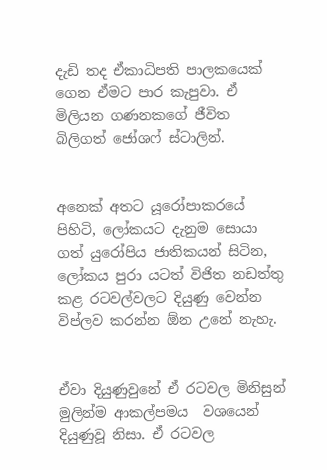දැඩි තද ඒකාධිපති පාලකයෙක් ගෙන ඒමට පාර කැපුවා. ඒ මිලියන ගණනකගේ ජීවිත බිලිගත් ජෝශෆ් ස්ටාලින්.


අනෙක් අතට යූරෝපාකරයේ පිහිටි, ලෝකයට දැනුම සොයා ගත් යුරෝපිය ජාතිකයන් සිටින, ලෝකය පුරා යටත් විජිත නඩත්තු කළ රටවල්වලට දියුණු වෙන්න විප්ලව කරන්න ඕන උනේ නැහැ.


ඒවා දියුණුවුනේ ඒ රටවල මිනිසුන් මුලින්ම ආකල්පමය  වශයෙන් දියුණුවූ නිසා. ඒ රටවල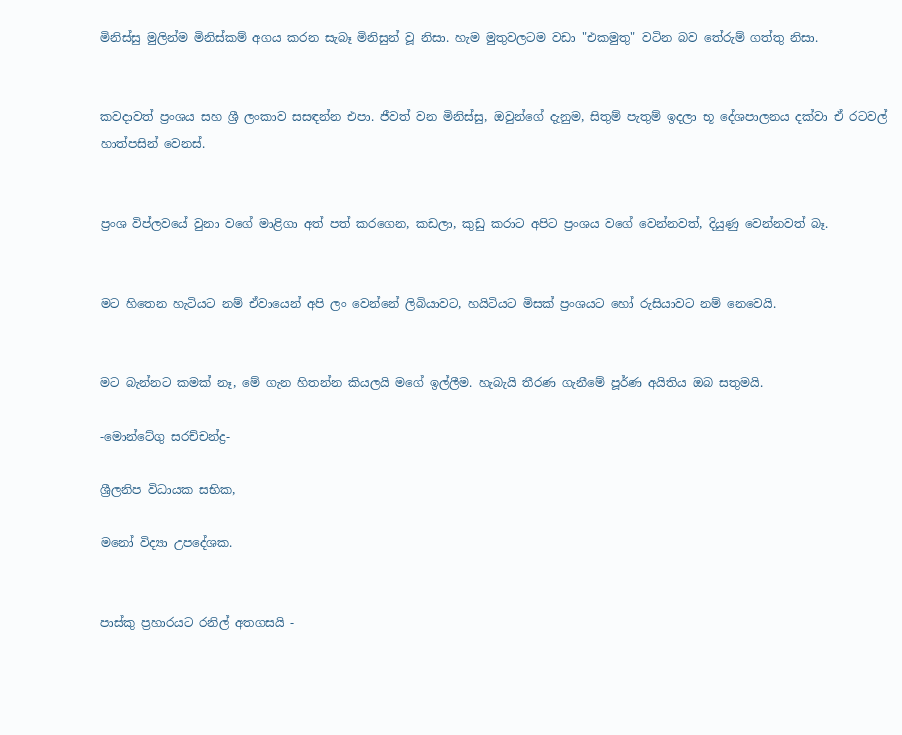මිනිස්සු මුලින්ම මිනිස්කම් අගය කරන සැබෑ මිනිසුන් වූ නිසා. හැම මුතුවලටම වඩා "එකමුතු" වටින බව තේරුම් ගත්තු නිසා.


කවදාවත් ප්‍රංශය සහ ශ්‍රී ලංකාව සසඳන්න එපා. ජීවත් වන මිනිස්සු, ඔවුන්ගේ දැනුම, සිතුම් පැතුම් ඉදලා භූ දේශපාලනය දක්වා ඒ රටවල් හාත්පසින් වෙනස්.


ප්‍රංශ විප්ලවයේ වුනා වගේ මාළිගා අත් පත් කරගෙන, කඩලා, කුඩු කරාට අපිට ප්‍රංශය වගේ වෙන්නවත්, දියුණු වෙන්නවත් බෑ.


මට හිතෙන හැටියට නම් ඒවායෙන් අපි ලං වෙන්නේ ලිබියාවට, හයිටියට මිසක් ප්‍රංශයට හෝ රුසියාවට නම් නෙවෙයි.


මට බැන්නට කමක් නෑ, මේ ගැන හිතන්න කියලයි මගේ ඉල්ලීම. හැබැයි තීරණ ගැනීමේ පූර්ණ අයිතිය ඔබ සතුමයි.

-මොන්ටේගු සරච්චන්ද්‍ර-

ශ්‍රීලනිප විධායක සභික,

මනෝ විද්‍යා උපදේශක.


පාස්කු ප්‍රහාරයට රනිල් අතගසයි -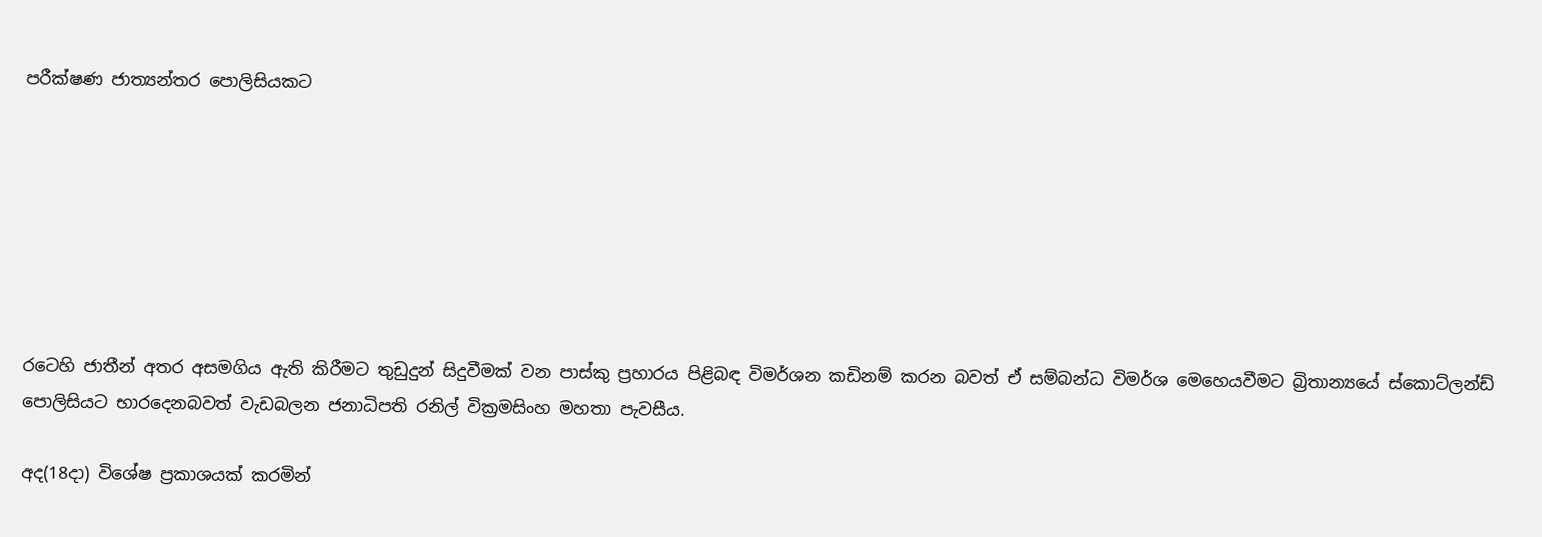පරීක්ෂණ ජාත්‍යන්තර පොලිසියකට







රටෙහි ජාතීන් අතර අසමගිය ඇති කිරීමට තුඩුදුන් සිදුවීමක් වන පාස්කු ප්‍රහාරය පිළිබඳ විමර්ශන කඩිනම් කරන බවත් ඒ සම්බන්ධ විමර්ශ මෙහෙයවීමට බ්‍රිතාන්‍යයේ ස්කොට්ලන්ඩ් පොලිසියට භාරදෙනබවත් වැඩබලන ජනාධිපති රනිල් වික්‍රමසිංහ මහතා පැවසීය.

අද(18දා) විශේෂ ප්‍රකාශයක් කරමින්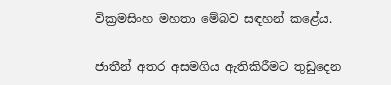වික්‍රමසිංහ මහතා මේබව සඳහන් කළේය.

ජාතීන් අතර අසමගිය ඇතිකිරීමට තුඩුදෙන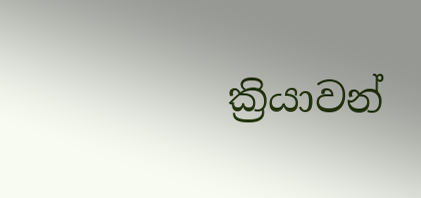ක්‍රියාවන්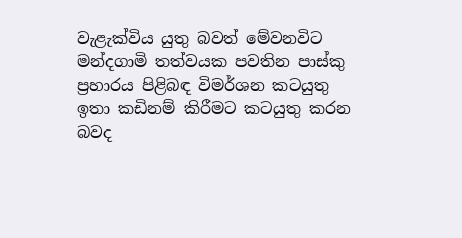වැළැක්විය යුතු බවත් මේවනවිට මන්දගාමි තත්වයක පවතින පාස්කු ප්‍රහාරය පිළිබඳ විමර්ශන කටයුතු ඉතා කඩිනම් කිරීමට කටයුතු කරන බවද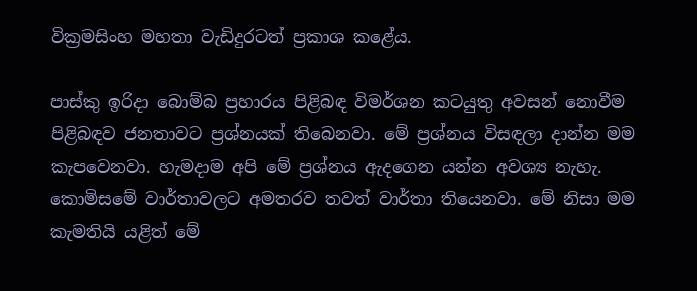වික්‍රමසිංහ මහතා වැඩිදුරටත් ප්‍රකාශ කළේය.

පාස්කු ඉරිදා බොම්බ ප්‍රහාරය පිළිබඳ විමර්ශන කටයුතු අවසන් නොවීම පිළිබඳව ජනතාවට ප්‍රශ්නයක් තිබෙනවා. මේ ප්‍රශ්නය විසඳලා දාන්න මම කැපවෙනවා. හැමදාම අපි මේ ප්‍රශ්නය ඇදගෙන යන්න අවශ්‍ය නැහැ. කොමිසමේ වාර්තාවලට අමතරව තවත් වාර්තා තියෙනවා. මේ නිසා මම කැමතියි යළිත් මේ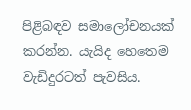පිළිබඳව සමාලෝචනයක් කරන්න. යැයිද හෙතෙම වැඩිදුරටත් පැවසිය.